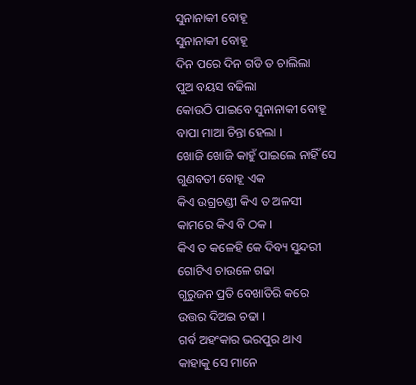ସୁନାନାକୀ ବୋହୂ
ସୁନାନାକୀ ବୋହୂ
ଦିନ ପରେ ଦିନ ଗଡି ତ ଚାଲିଲା
ପୁଅ ବୟସ ବଢିଲା
କୋଉଠି ପାଇବେ ସୁନାନାକୀ ବୋହୂ
ବାପା ମାଆ ଚିନ୍ତା ହେଲା ।
ଖୋଜି ଖୋଜି କାହୁଁ ପାଇଲେ ନାହିଁ ସେ
ଗୁଣବତୀ ବୋହୂ ଏକ
କିଏ ଉଗ୍ରଚଣ୍ଡୀ କିଏ ତ ଅଳସୀ
କାମରେ କିଏ ବି ଠକ ।
କିଏ ତ କଳେହି କେ ଦିବ୍ୟ ସୁନ୍ଦରୀ
ଗୋଟିଏ ଚାଉଳେ ଗଢା
ଗୁରୁଜନ ପ୍ରତି ବେଖାତିରି କରେ
ଉତ୍ତର ଦିଅଇ ଚଢା ।
ଗର୍ବ ଅହଂକାର ଭରପୁର ଥାଏ
କାହାକୁ ସେ ମାନେ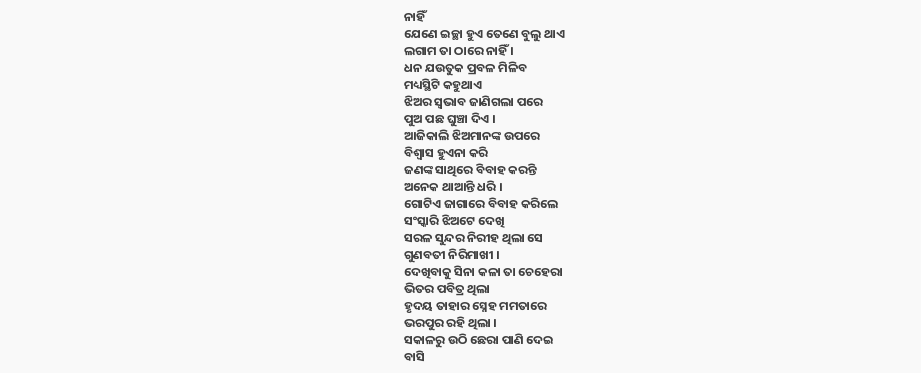ନାହିଁ
ଯେଣେ ଇଚ୍ଛା ହୁଏ ତେଣେ ବୁଲୁ ଥାଏ
ଲଗାମ ତା ଠାରେ ନାହିଁ ।
ଧନ ଯଉତୁକ ପ୍ରବଳ ମିଳିବ
ମଧ୍ୟସ୍ଥିଟି କହୁଥାଏ
ଝିଅର ସ୍ବଭାବ ଜାଣିଗଲା ପରେ
ପୁଅ ପଛ ଘୁଞ୍ଚା ଦିଏ ।
ଆଜିକାଲି ଝିଅମାନଙ୍କ ଉପରେ
ବିଶ୍ୱାସ ହୁଏନା କରି
ଜଣଙ୍କ ସାଥିରେ ବିବାହ କରନ୍ତି
ଅନେକ ଥାଆନ୍ତି ଧରି ।
ଗୋଟିଏ ଜାଗାରେ ବିବାହ କରିଲେ
ସଂସ୍କାରି ଝିଅଟେ ଦେଖି
ସରଳ ସୁନ୍ଦର ନିରୀହ ଥିଲା ସେ
ଗୁଣବତୀ ନିରିମାଖୀ ।
ଦେଖିବାକୁ ସିନା କଳା ତା ଚେହେରା
ଭିତର ପବିତ୍ର ଥିଲା
ହୃଦୟ ତାହାର ସ୍ନେହ ମମତାରେ
ଭରପୁର ରହି ଥିଲା ।
ସକାଳରୁ ଉଠି ଛେରା ପାଣି ଦେଇ
ବାସି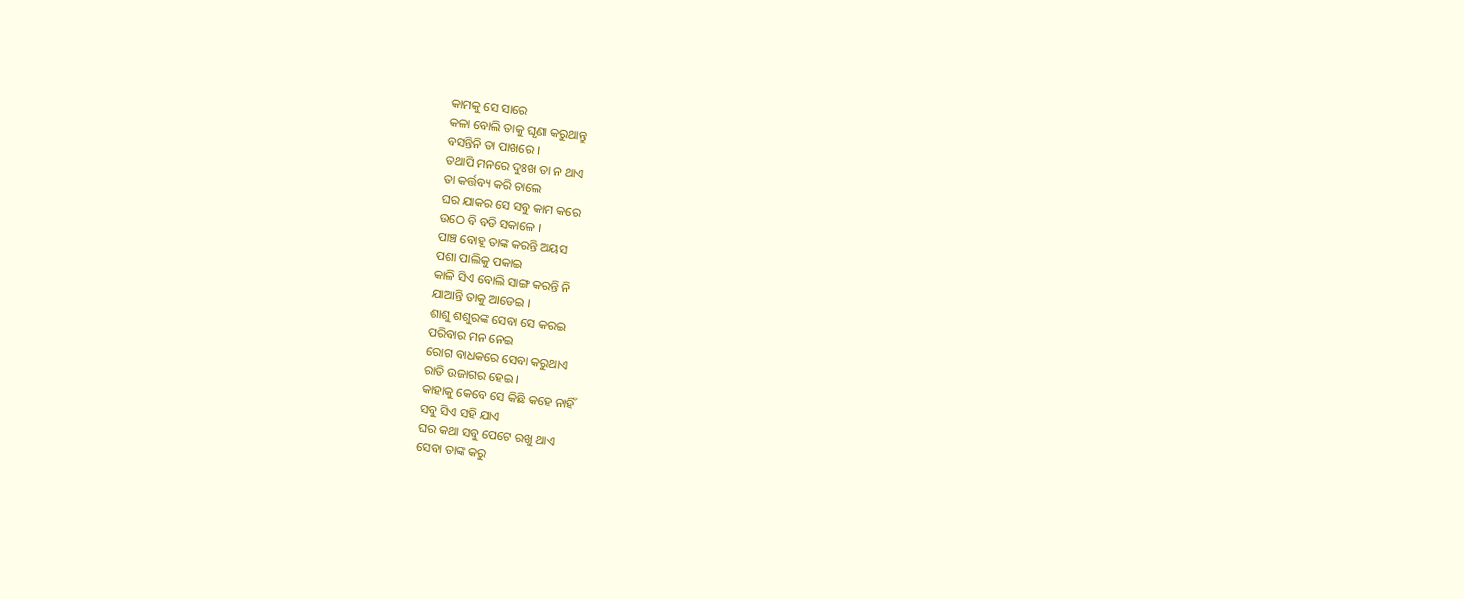କାମକୁ ସେ ସାରେ
କଳା ବୋଲି ତାକୁ ଘୃଣା କରୁଥାନ୍ତୁ
ବସନ୍ତିନି ତା ପାଖରେ ।
ତଥାପି ମନରେ ଦୁଃଖ ତା ନ ଥାଏ
ତା କର୍ତ୍ତବ୍ୟ କରି ଚାଲେ
ଘର ଯାକର ସେ ସବୁ କାମ କରେ
ଉଠେ ବି ବଡି ସକାଳେ ।
ପାଞ୍ଚ ବୋହୂ ତାଙ୍କ କରନ୍ତି ଅୟସ
ପଶା ପାଲିକୁ ପକାଇ
କାଳି ସିଏ ବୋଲି ସାଙ୍ଗ କରନ୍ତି ନି
ଯାଆନ୍ତି ତାକୁ ଆଡେଇ ।
ଶାଶୁ ଶଶୁରଙ୍କ ସେବା ସେ କରଇ
ପରିବାର ମନ ନେଇ
ରୋଗ ବାଧକରେ ସେବା କରୁଥାଏ
ରାତି ଉଜାଗର ହେଇ ।
କାହାକୁ କେବେ ସେ କିଛି କହେ ନାହିଁ
ସବୁ ସିଏ ସହି ଯାଏ
ଘର କଥା ସବୁ ପେଟେ ରଖୁ ଥାଏ
ସେବା ତାଙ୍କ କରୁ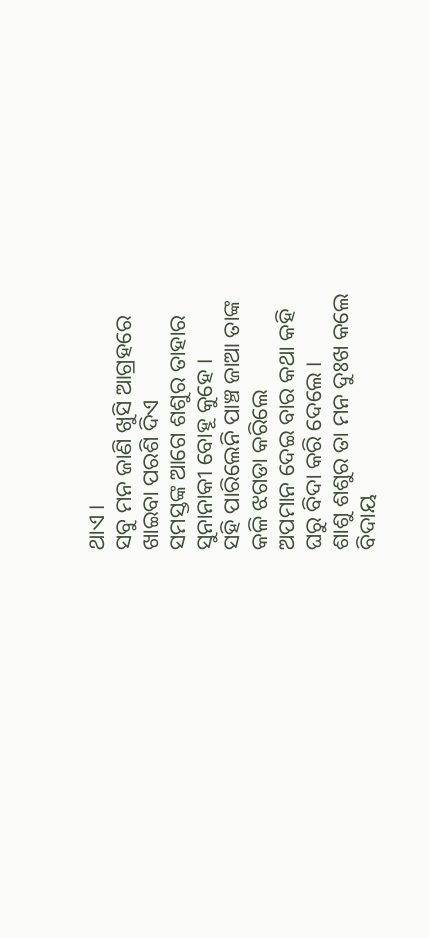ଥାଏ ।
ସବୁ ମନ ଜାଣି ଖୁସି ଆଗ୍ରହରେ
ଖାଇବା ପରଶି ଦିଏ
ସମସ୍ତଙ୍କ ଆଗେ ଶଶୁର ତାହାର
ସୁନାନାକୀ ବୋହୂ କୁହେ ।
ସହି ପାରିଲେନି ପାଞ୍ଚ ଜାଆ ତାଙ୍କ
କଳି ଝଗଡା କରିଲେ
ଅପମାନ ଦେଇ ବାର କଥା କହି
ଘରୁ ବିଦା କରି ଦେଲେ ।
ଶାଶୁ ଶଶୁର ତା ମନ ଦୁଃଖ କଲେ
ବିଦାୟ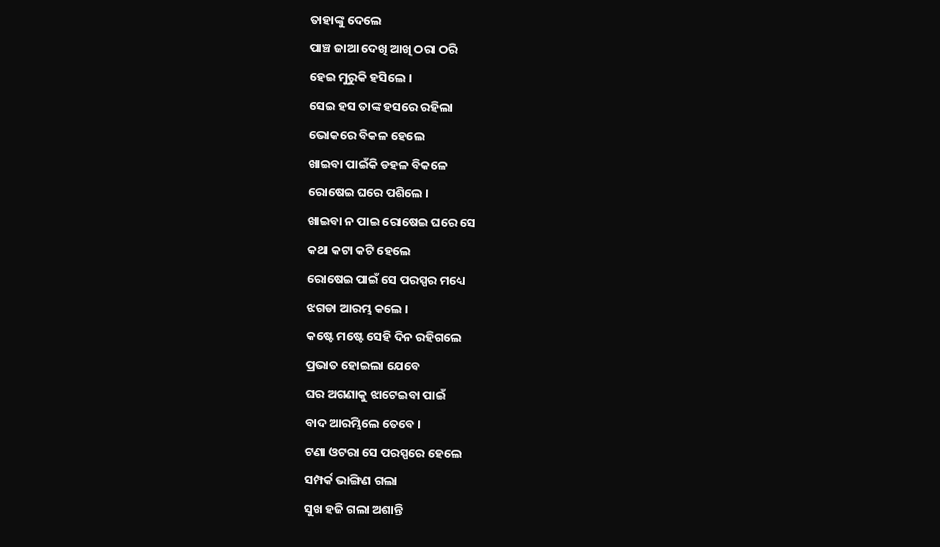ତାହାଙ୍କୁ ଦେଲେ
ପାଞ୍ଚ ଜାଆ ଦେଖି ଆଖି ଠରା ଠରି
ହେଇ ମୁରୁକି ହସିଲେ ।
ସେଇ ହସ ତାଙ୍କ ହସରେ ରହିଲା
ଭୋକରେ ବିକଳ ହେଲେ
ଖାଇବା ପାଇଁକି ଡହଳ ବିକଳେ
ରୋଷେଇ ଘରେ ପଶିଲେ ।
ଖାଇବା ନ ପାଇ ରୋଷେଇ ଘରେ ସେ
କଥା କଟା କଟି ହେଲେ
ରୋଷେଇ ପାଇଁ ସେ ପରସ୍ପର ମଧ୍ୟେ
ଝଗଡା ଆରମ୍ଭ କଲେ ।
କଷ୍ଟେ ମଷ୍ଟେ ସେହି ଦିନ ରହିଗଲେ
ପ୍ରଭାତ ହୋଇଲା ଯେବେ
ଘର ଅଗଣାକୁ ଝାଟେଇବା ପାଇଁ
ବାଦ ଆରମ୍ଭିଲେ ତେବେ ।
ଟଣା ଓଟରା ସେ ପରସ୍ପରେ ହେଲେ
ସମ୍ପର୍କ ଭାଙ୍ଗିଣ ଗଲା
ସୁଖ ହଜି ଗଲା ଅଶାନ୍ତି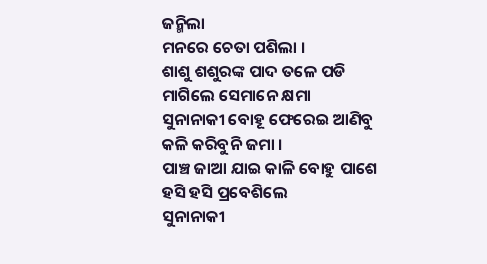ଜନ୍ମିଲା
ମନରେ ଚେତା ପଶିଲା ।
ଶାଶୁ ଶଶୁରଙ୍କ ପାଦ ତଳେ ପଡି
ମାଗିଲେ ସେମାନେ କ୍ଷମା
ସୁନାନାକୀ ବୋହୂ ଫେରେଇ ଆଣିବୁ
କଳି କରିବୁନି ଜମା ।
ପାଞ୍ଚ ଜାଆ ଯାଇ କାଳି ବୋହୁ ପାଶେ
ହସି ହସି ପ୍ରବେଶିଲେ
ସୁନାନାକୀ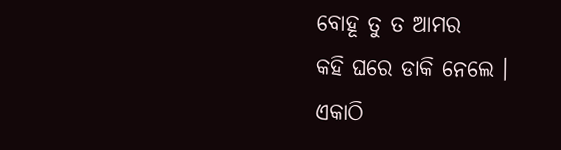ବୋହୂ ତୁ ତ ଆମର
କହି ଘରେ ଡାକି ନେଲେ ।
ଏକାଠି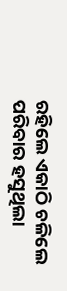ରହିଲେ ଏକାଠି ଚଳିଲେ
ପରିବାର ହସୁଥିଲା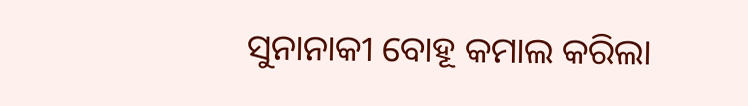ସୁନାନାକୀ ବୋହୂ କମାଲ କରିଲା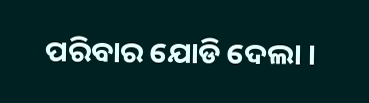ପରିବାର ଯୋଡି ଦେଲା ।